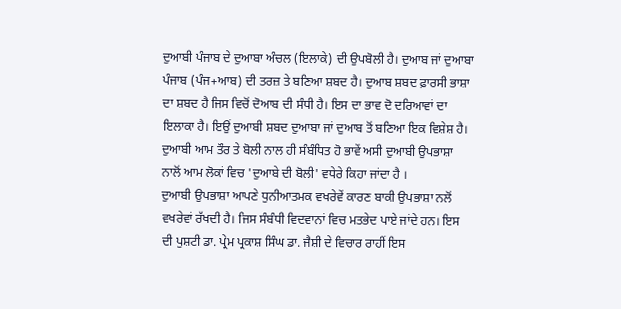ਦੁਆਬੀ ਪੰਜਾਬ ਦੇ ਦੁਆਬਾ ਅੰਚਲ (ਇਲਾਕੇ) ਦੀ ਉਪਬੋਲੀ ਹੈ। ਦੁਆਬ ਜਾਂ ਦੁਆਬਾ ਪੰਜਾਬ (ਪੰਜ+ਆਬ) ਦੀ ਤਰਜ਼ ਤੇ ਬਣਿਆ ਸ਼ਬਦ ਹੈ। ਦੁਆਬ ਸ਼ਬਦ ਫ਼ਾਰਸੀ ਭਾਸ਼ਾ ਦਾ ਸ਼ਬਦ ਹੈ ਜਿਸ ਵਿਚੋਂ ਦੋਆਬ ਦੀ ਸੰਧੀ ਹੈ। ਇਸ ਦਾ ਭਾਵ ਦੋ ਦਰਿਆਵਾਂ ਦਾ ਇਲਾਕਾ ਹੈ। ਇਉਂ ਦੁਆਬੀ ਸ਼ਬਦ ਦੁਆਬਾ ਜਾਂ ਦੁਆਬ ਤੋਂ ਬਣਿਆ ਇਕ ਵਿਸ਼ੇਸ਼ ਹੈ। ਦੁਆਬੀ ਆਮ ਤੌਰ ਤੇ ਬੋਲੀ ਨਾਲ ਹੀ ਸੰਬੰਧਿਤ ਹੋ ਭਾਵੇਂ ਅਸੀ ਦੁਆਬੀ ਉਪਭਾਸ਼ਾ ਨਾਲੋਂ ਆਮ ਲੋਕਾਂ ਵਿਚ 'ਦੁਆਬੇ ਦੀ ਬੋਲੀ' ਵਧੇਰੇ ਕਿਹਾ ਜਾਂਦਾ ਹੈ ।
ਦੁਆਬੀ ਉਪਭਾਸ਼ਾ ਆਪਣੇ ਧੁਨੀਆਤਮਕ ਵਖਰੇਵੇਂ ਕਾਰਣ ਬਾਕੀ ਉਪਭਾਸ਼ਾ ਨਲੋਂ ਵਖਰੇਵਾਂ ਰੱਖਦੀ ਹੈ। ਜਿਸ ਸੰਬੰਧੀ ਵਿਦਵਾਨਾਂ ਵਿਚ ਮਤਭੇਦ ਪਾਏ ਜਾਂਦੇ ਹਨ। ਇਸ ਦੀ ਪੁਸ਼ਟੀ ਡਾ. ਪ੍ਰੇਮ ਪ੍ਰਕਾਸ਼ ਸਿੰਘ ਡਾ. ਜੈਸ਼ੀ ਦੇ ਵਿਚਾਰ ਰਾਹੀਂ ਇਸ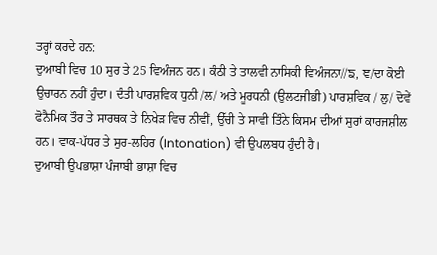ਤਰ੍ਹਾਂ ਕਰਦੇ ਹਨ:
ਦੁਆਬੀ ਵਿਚ 10 ਸੁਰ ਤੇ 25 ਵਿਅੰਜਨ ਹਨ। ਕੰਠੀ ਤੇ ਤਾਲਵੀ ਨਾਸਿਕੀ ਵਿਅੰਜਨਾ//ਙ, ਞ/ਦਾ ਕੋਈ ਉਚਾਰਨ ਨਹੀਂ ਹੁੰਦਾ। ਦੰਤੀ ਪਾਰਸ਼ਵਿਕ ਧੁਨੀ /ਲ/ ਅਤੇ ਮੂਰਧਨੀ (ਉਲਟਜੀਭੀ) ਪਾਰਸ਼ਵਿਕ / ਲੁ/ ਦੋਵੇਂ ਫੋਨੈਮਿਕ ਤੌਰ ਤੇ ਸਾਰਥਕ ਤੇ ਨਿਖੇੜ ਵਿਚ ਨੀਵੀਂ, ਉੱਚੀ ਤੇ ਸਾਵੀ ਤਿੰਨੇ ਕਿਸਮ ਦੀਆਂ ਸੁਰਾਂ ਕਾਰਜਸ਼ੀਲ ਹਨ। ਵਾਕ-ਪੱਧਰ ਤੇ ਸੁਰ-ਲਹਿਰ (Intonation) ਵੀ ਉਪਲਬਧ ਹੁੰਦੀ ਹੈ।
ਦੁਆਬੀ ਉਪਭਾਸ਼ਾ ਪੰਜਾਬੀ ਭਾਸ਼ਾ ਵਿਚ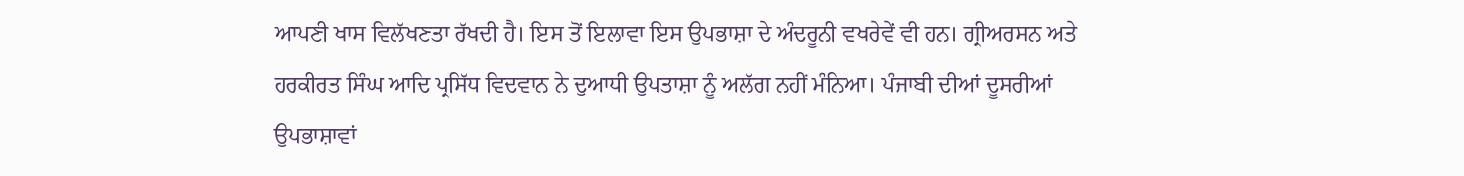ਆਪਣੀ ਖਾਸ ਵਿਲੱਖਣਤਾ ਰੱਖਦੀ ਹੈ। ਇਸ ਤੋਂ ਇਲਾਵਾ ਇਸ ਉਪਭਾਸ਼ਾ ਦੇ ਅੰਦਰੂਨੀ ਵਖਰੇਵੇਂ ਵੀ ਹਨ। ਗ੍ਰੀਅਰਸਨ ਅਤੇ ਹਰਕੀਰਤ ਸਿੰਘ ਆਦਿ ਪ੍ਰਸਿੱਧ ਵਿਦਵਾਨ ਨੇ ਦੁਆਧੀ ਉਪਤਾਸ਼ਾ ਨੂੰ ਅਲੱਗ ਨਹੀਂ ਮੰਨਿਆ। ਪੰਜਾਬੀ ਦੀਆਂ ਦੂਸਰੀਆਂ ਉਪਭਾਸ਼ਾਵਾਂ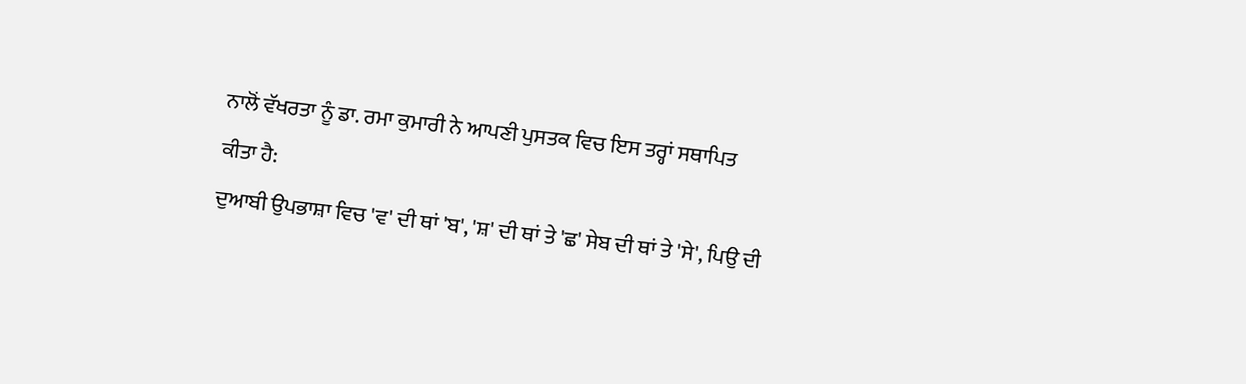ਨਾਲੋਂ ਵੱਖਰਤਾ ਨੂੰ ਡਾ. ਰਮਾ ਕੁਮਾਰੀ ਨੇ ਆਪਣੀ ਪੁਸਤਕ ਵਿਚ ਇਸ ਤਰ੍ਹਾਂ ਸਥਾਪਿਤ ਕੀਤਾ ਹੈ:
ਦੁਆਬੀ ਉਪਭਾਸ਼ਾ ਵਿਚ 'ਵ' ਦੀ ਥਾਂ 'ਬ', 'ਸ਼' ਦੀ ਥਾਂ ਤੇ 'ਛ' ਸੇਬ ਦੀ ਥਾਂ ਤੇ 'ਸੇ', ਪਿਉ ਦੀ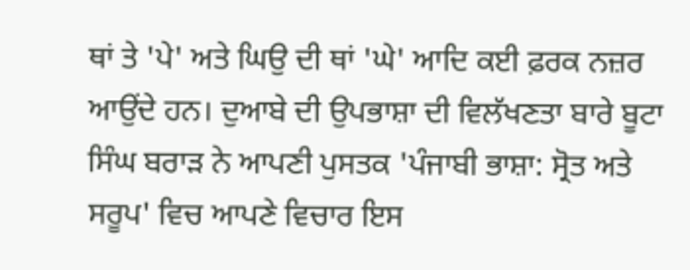ਥਾਂ ਤੇ 'ਪੇ' ਅਤੇ ਘਿਉ ਦੀ ਥਾਂ 'ਘੇ' ਆਦਿ ਕਈ ਫ਼ਰਕ ਨਜ਼ਰ ਆਉਂਦੇ ਹਨ। ਦੁਆਬੇ ਦੀ ਉਪਭਾਸ਼ਾ ਦੀ ਵਿਲੱਖਣਤਾ ਬਾਰੇ ਬੂਟਾ ਸਿੰਘ ਬਰਾੜ ਨੇ ਆਪਣੀ ਪੁਸਤਕ 'ਪੰਜਾਬੀ ਭਾਸ਼ਾ: ਸ੍ਰੋਤ ਅਤੇ ਸਰੂਪ' ਵਿਚ ਆਪਣੇ ਵਿਚਾਰ ਇਸ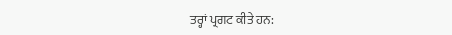ਤਰ੍ਹਾਂ ਪ੍ਰਗਟ ਕੀਤੇ ਹਨ: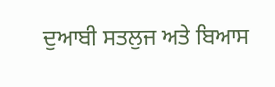ਦੁਆਬੀ ਸਤਲੁਜ ਅਤੇ ਬਿਆਸ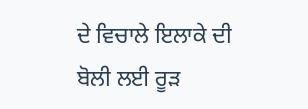ਦੇ ਵਿਚਾਲੇ ਇਲਾਕੇ ਦੀ ਬੋਲੀ ਲਈ ਰੂੜ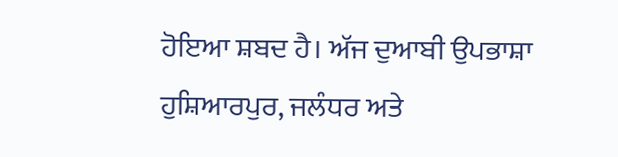ਹੋਇਆ ਸ਼ਬਦ ਹੈ। ਅੱਜ ਦੁਆਬੀ ਉਪਭਾਸ਼ਾ ਹੁਸ਼ਿਆਰਪੁਰ, ਜਲੰਧਰ ਅਤੇ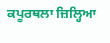ਕਪੂਰਥਲਾ ਜ਼ਿਲ੍ਹਿਆ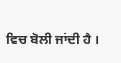ਵਿਚ ਬੋਲੀ ਜਾਂਦੀ ਹੈ ।